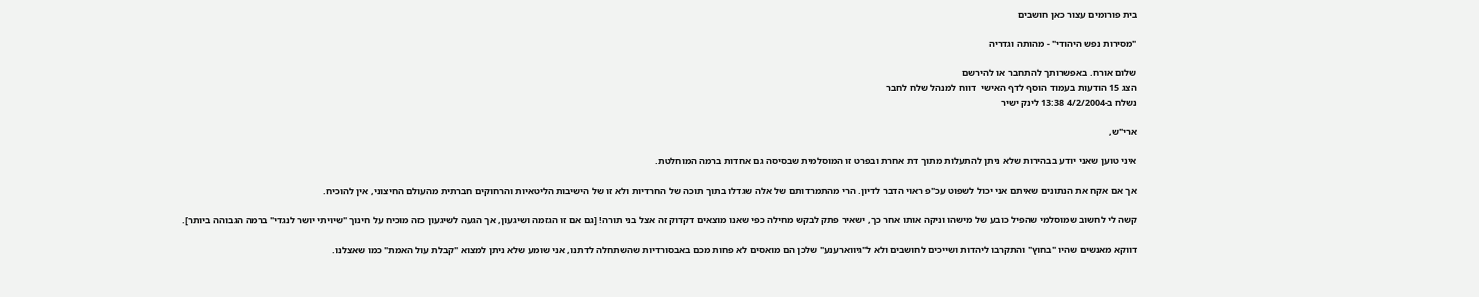בית פורומים עצור כאן חושבים

"מסירות נפש היהודי" - מהותה וגדריה

שלום אורח. באפשרותך להתחבר או להירשם
הצג 15 הודעות בעמוד הוסף לדף האישי  דווח למנהל שלח לחבר
נשלח ב-4/2/2004 13:38 לינק ישיר

ארי"ש,

איני טוען שאני יודע בבהירות שלא ניתן להתעלות מתוך דת אחרת ובפרט זו המוסלמית שבסיסה גם אחדות ברמה המוחלטת.

אך אם אקח את הנתונים שאיתם אני יכול לשפוט עכ"פ ראוי הדבר לדיון. הרי מהתמרדותם של אלה שגדלו בתוך תוכה של החרדיות ולא זו של הישיבות הליטאיות והרחוקים חברתית מהעולם החיצוני, אין להוכיח.

קשה לי לחשוב שמוסלמי שהפיל כובע של מישהו וניקה אותו אחר כך, ישאיר פתק לבקש מחילה כפי שאנו מוצאים דקדוק זה אצל בני תורה! [גם אם זו הגזמה ושיגעון, אך הגעה לשיגעון כזה מוכיח על חינוך "שיויתי יושר לנגדי" ברמה הגבוהה ביותר].

דווקא מאנשים שהיו "בחוץ" והתקרבו ליהדות ושייכים לחושבים ולא ל"גיווארענע" שלכן הם מואסים לא פחות מכם באבסורדיות שהשתחלה לדתנו, אני שומע שלא ניתן למצוא "קבלת עול האמת" כמו שאצלנו.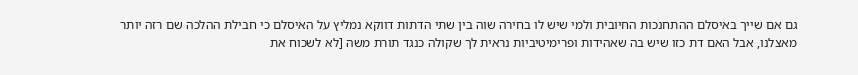גם אם שייך באיסלם ההתחנכות החיובית ולמי שיש לו בחירה שוה בין שתי הדתות דווקא נמליץ על האיסלם כי חבילת ההלכה שם רזה יותר מאצלנו, אבל האם דת כזו שיש בה שאהידות ופרימיטיביות נראית לך שקולה כנגד תורת משה [לא לשכוח את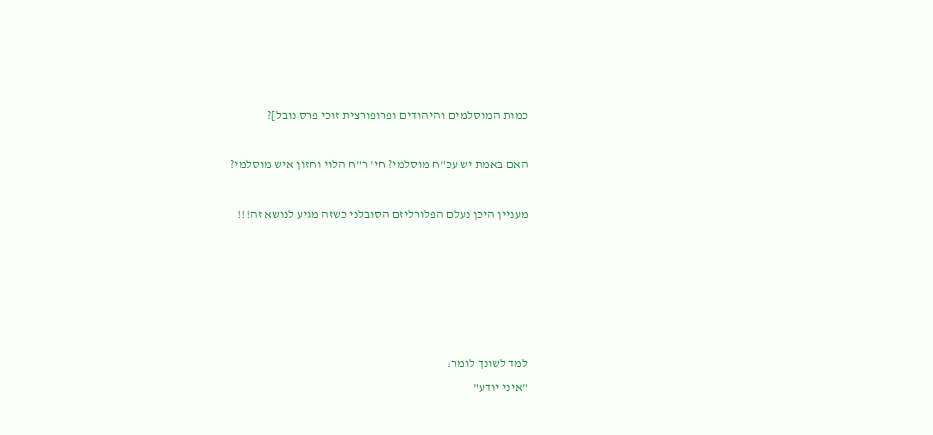כמות המוסלמים והיהודים ופרופורצית זוכי פרס נובל]?

האם באמת יש עכ"ח מוסלמי? חי' ר"ח הלוי וחזון איש מוסלמי?

מעניין היכן נעלם הפלורליזם הסובלני כשזה מגיע לנושא זה!!!





למד לשונך לומר:
"איני יודע"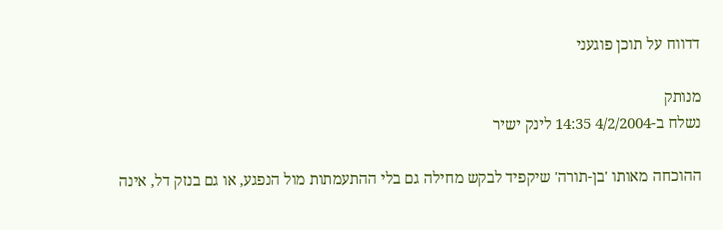דדווח על תוכן פוגעני

מנותק
נשלח ב-4/2/2004 14:35 לינק ישיר

ההוכחה מאותו 'בן-תורה' שיקפיד לבקש מחילה גם בלי ההתעמתות מול הנפגע, או גם בנזק דל, אינה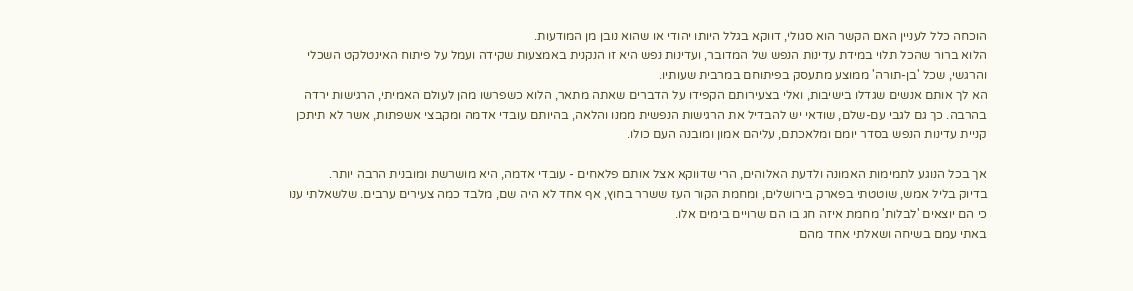הוכחה כלל לעניין האם הקשר הוא סגולי, דווקא בגלל היותו יהודי או שהוא נובן מן המודעות.
הלוא ברור שהכל תלוי במידת עדינות הנפש של המדובר, ועדינות נפש היא זו הנקנית באמצעות שקידה ועמל על פיתוח האינטלקט השכלי והרגשי, שכל 'בן-תורה' ממוצע מתעסק בפיתוחם במרבית שעותיו.
הא לך אותם אנשים שגדלו בישיבות, ואלי בצעירותם הקפידו על הדברים שאתה מתאר, הלוא כשפרשו מהן לעולם האמיתי, הרגישות ירדה בהרבה. כך גם לגבי עם-שלם, שודאי יש להבדיל את הרגישות הנפשית ממנו והלאה, בהיותם עובדי אדמה ומקבצי אשפתות, אשר לא תיתכן קניית עדינות הנפש בסדר יומם ומלאכתם, עליהם אמון ומובנה העם כולו.

אך בכל הנוגע לתמימות האמונה ולדעת האלוהים, הרי שדווקא אצל אותם פלאחים - עובדי אדמה, היא מושרשת ומובנית הרבה יותר.
בדיוק בליל אמש, שוטטתי בפארק בירושלים, ומחמת הקור העז ששרר בחוץ, אף אחד לא היה שם, מלבד כמה צעירים ערבים. שלשאלתי ענו כי הם יוצאים 'לבלות' מחמת איזה חג בו הם שרויים בימים אלו.
באתי עמם בשיחה ושאלתי אחד מהם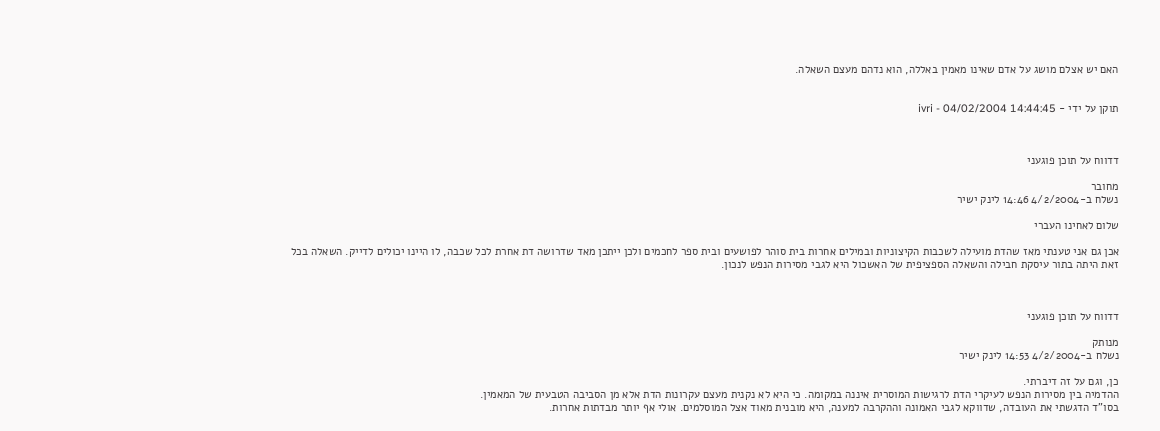האם יש אצלם מושג על אדם שאינו מאמין באללה, הוא נדהם מעצם השאלה.


תוקן על ידי - ivri - 04/02/2004 14:44:45



דדווח על תוכן פוגעני

מחובר
נשלח ב-4/2/2004 14:46 לינק ישיר

שלום לאחינו העברי

אכן גם אני טענתי מאז שהדת מועילה לשכבות הקיצוניות ובמילים אחרות בית סוהר לפושעים ובית ספר לחכמים ולכן ייתכן מאד שדרושה דת אחרת לכל שכבה, לו היינו יכולים לדייק. השאלה בכל זאת היתה בתור עיסקת חבילה והשאלה הספציפית של האשכול היא לגבי מסירות הנפש לנכון.



דדווח על תוכן פוגעני

מנותק
נשלח ב-4/2/2004 14:53 לינק ישיר

כן, וגם על זה דיברתי.
ההדמיה בין מסירות הנפש לעיקרי הדת לרגישות המוסרית איננה במקומה. כי היא לא נקנית מעצם עקרונות הדת אלא מן הסביבה הטבעית של המאמין.
בסו"ד הדגשתי את העובדה, שדווקא לגבי האמונה וההקרבה למענה, היא מובנית מאוד אצל המוסלמים. אולי אף יותר מבדתות אחרות.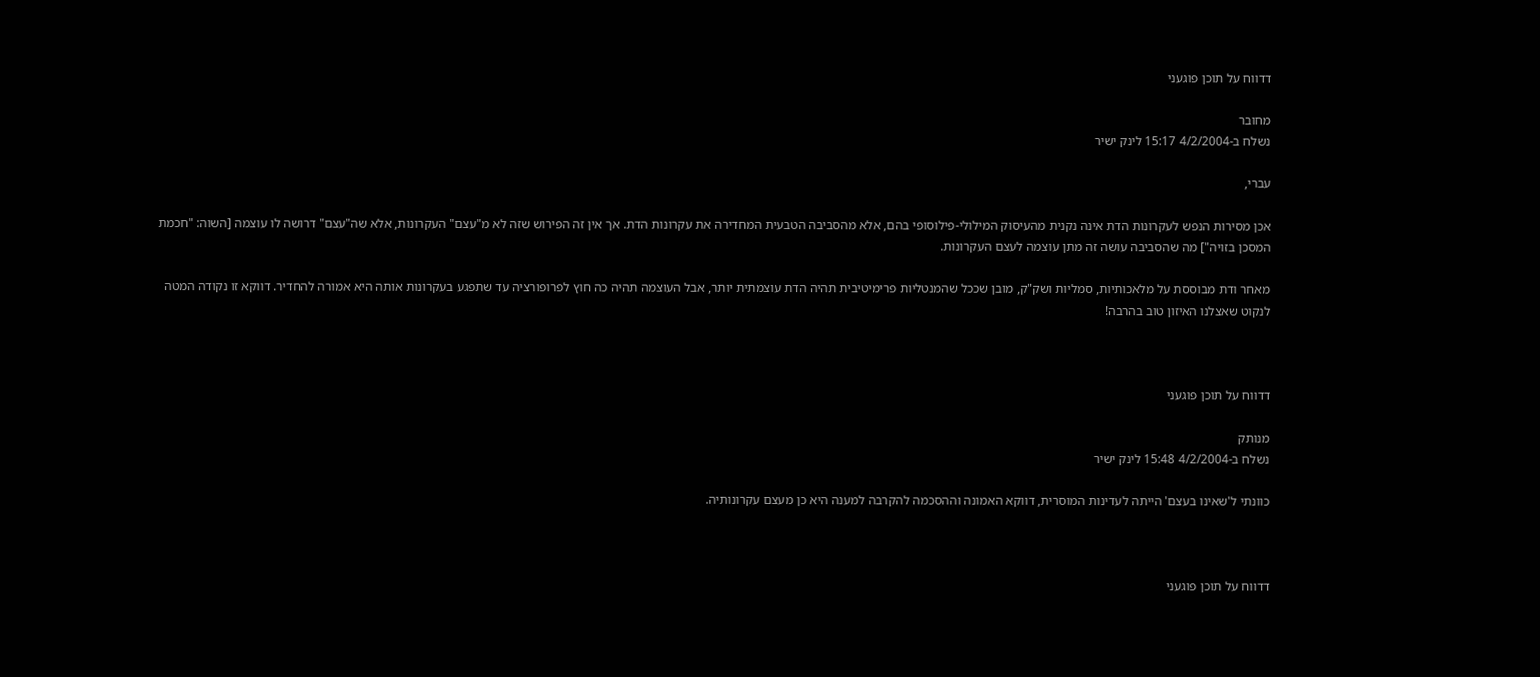דדווח על תוכן פוגעני

מחובר
נשלח ב-4/2/2004 15:17 לינק ישיר

עברי,

אכן מסירות הנפש לעקרונות הדת אינה נקנית מהעיסוק המילולי-פילוסופי בהם, אלא מהסביבה הטבעית המחדירה את עקרונות הדת. אך אין זה הפירוש שזה לא מ"עצם" העקרונות, אלא שה"עצם" דרושה לו עוצמה [השוה: "חכמת המסכן בזויה"] מה שהסביבה עושה זה מתן עוצמה לעצם העקרונות.

מאחר ודת מבוססת על מלאכותיות, סמליות ושק"ק, מובן שככל שהמנטליות פרימיטיבית תהיה הדת עוצמתית יותר, אבל העוצמה תהיה כה חוץ לפרופורציה עד שתפגע בעקרונות אותה היא אמורה להחדיר. דווקא זו נקודה המטה לנקוט שאצלנו האיזון טוב בהרבה!



דדווח על תוכן פוגעני

מנותק
נשלח ב-4/2/2004 15:48 לינק ישיר

כוונתי ל'שאינו בעצם' הייתה לעדינות המוסרית, דווקא האמונה וההסכמה להקרבה למענה היא כן מעצם עקרונותיה.



דדווח על תוכן פוגעני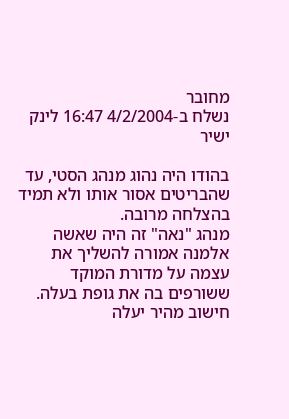מחובר
נשלח ב-4/2/2004 16:47 לינק ישיר

בהודו היה נהוג מנהג הסטי, עד שהבריטים אסור אותו ולא תמיד בהצלחה מרובה.
מנהג "נאה" זה היה שאשה אלמנה אמורה להשליך את עצמה על מדורת המוקד ששורפים בה את גופת בעלה. חישוב מהיר יעלה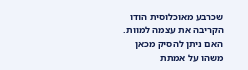שכרבע מאוכלוסית הודו הקריבה את עצמה למוות. האם ניתן להסיק מכאן משהו על אמתת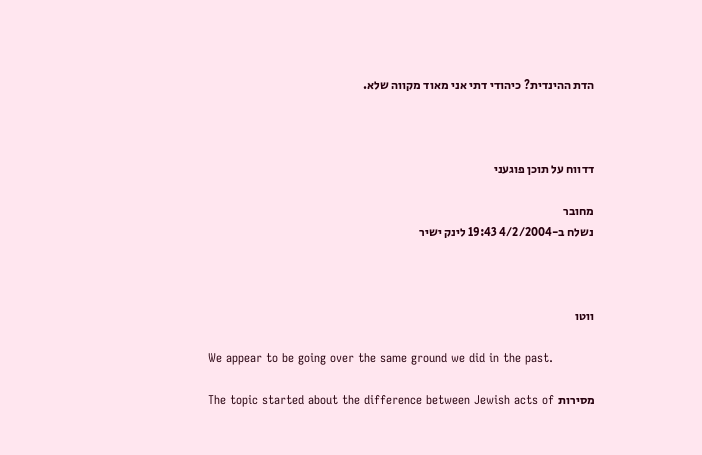הדת ההינדית? כיהודי דתי אני מאוד מקווה שלא.



דדווח על תוכן פוגעני

מחובר
נשלח ב-4/2/2004 19:43 לינק ישיר



ווטו

We appear to be going over the same ground we did in the past.

The topic started about the difference between Jewish acts of מסירות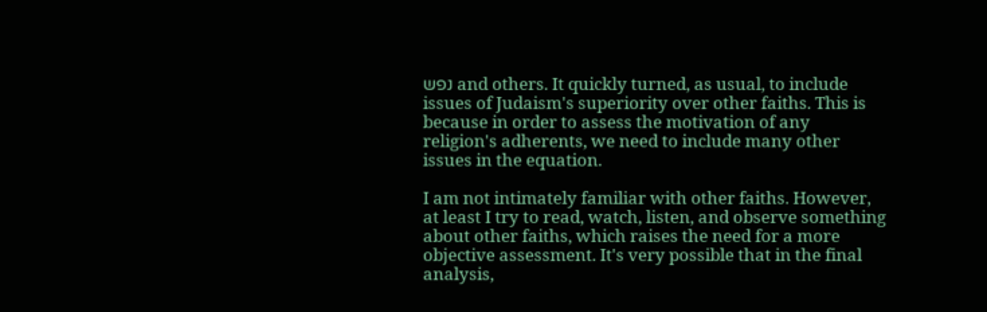נפש and others. It quickly turned, as usual, to include issues of Judaism's superiority over other faiths. This is because in order to assess the motivation of any religion's adherents, we need to include many other issues in the equation.

I am not intimately familiar with other faiths. However, at least I try to read, watch, listen, and observe something about other faiths, which raises the need for a more objective assessment. It's very possible that in the final analysis,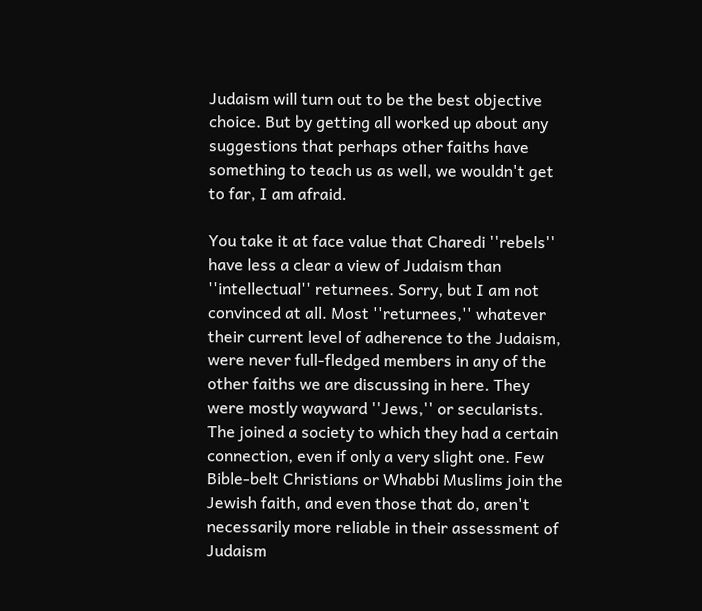Judaism will turn out to be the best objective choice. But by getting all worked up about any suggestions that perhaps other faiths have something to teach us as well, we wouldn't get to far, I am afraid.

You take it at face value that Charedi ''rebels'' have less a clear a view of Judaism than ''intellectual'' returnees. Sorry, but I am not convinced at all. Most ''returnees,'' whatever their current level of adherence to the Judaism, were never full-fledged members in any of the other faiths we are discussing in here. They were mostly wayward ''Jews,'' or secularists. The joined a society to which they had a certain connection, even if only a very slight one. Few Bible-belt Christians or Whabbi Muslims join the Jewish faith, and even those that do, aren't necessarily more reliable in their assessment of Judaism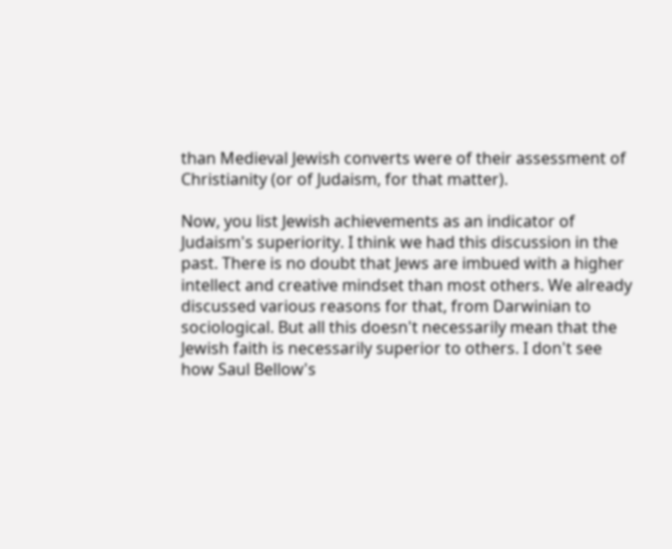than Medieval Jewish converts were of their assessment of Christianity (or of Judaism, for that matter).

Now, you list Jewish achievements as an indicator of Judaism's superiority. I think we had this discussion in the past. There is no doubt that Jews are imbued with a higher intellect and creative mindset than most others. We already discussed various reasons for that, from Darwinian to sociological. But all this doesn't necessarily mean that the Jewish faith is necessarily superior to others. I don't see how Saul Bellow's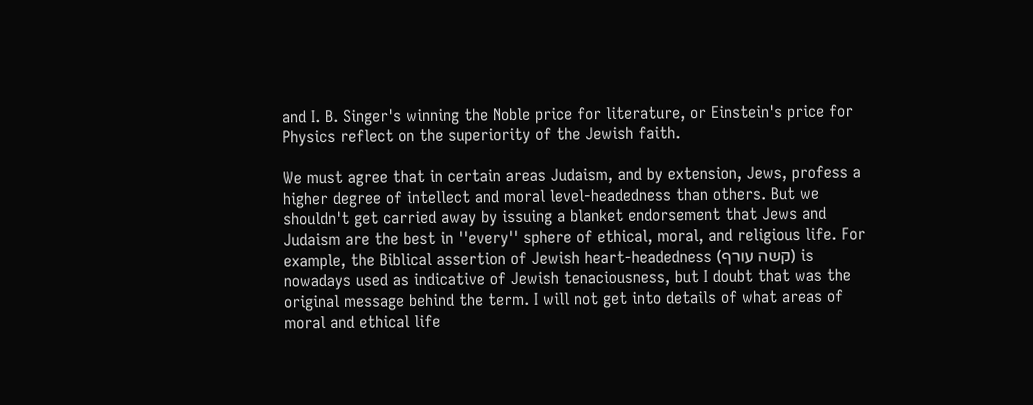and I. B. Singer's winning the Noble price for literature, or Einstein's price for Physics reflect on the superiority of the Jewish faith.

We must agree that in certain areas Judaism, and by extension, Jews, profess a higher degree of intellect and moral level-headedness than others. But we shouldn't get carried away by issuing a blanket endorsement that Jews and Judaism are the best in ''every'' sphere of ethical, moral, and religious life. For example, the Biblical assertion of Jewish heart-headedness (קשה עורף) is nowadays used as indicative of Jewish tenaciousness, but I doubt that was the original message behind the term. I will not get into details of what areas of moral and ethical life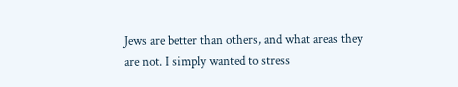Jews are better than others, and what areas they are not. I simply wanted to stress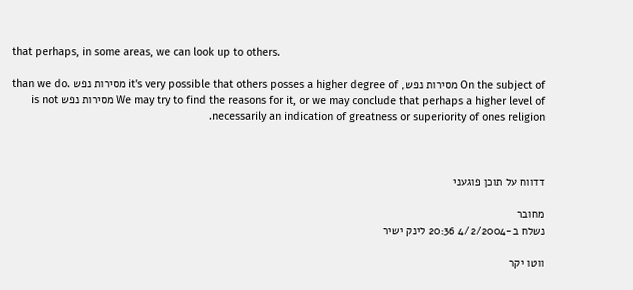that perhaps, in some areas, we can look up to others.

On the subject of מסירות נפש, it's very possible that others posses a higher degree of מסירות נפש than we do. We may try to find the reasons for it, or we may conclude that perhaps a higher level of מסירות נפש is not necessarily an indication of greatness or superiority of ones religion.



דדווח על תוכן פוגעני

מחובר
נשלח ב-4/2/2004 20:36 לינק ישיר

ווטו יקר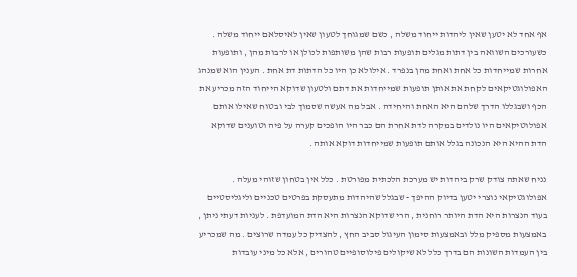אף אחד לא יטען שאין ליהדות ייחוד משלה , כשם שמגוחך לטעון שאין לאיסלאם ייחוד משלה . כשעורכים השוואה בין דתות מגלים תופעות רבות שהן משותפות לכולן או לרבות מהן , ותופעות אחרות שמייחדות כל אחת ואחת מהן בנפרד . אילולא כן היו כל הדתות דת אחת . הענין הוא שמנהג האפולוגטיקאים לקחת את אותן תופעות שמייחדות את דתם ולטעון שדוקא הייחוד הזה מכריע את הכף ושבגללו הדרך שלהם היא האחת והיחידה . אבל מה אעשה שסמוך לבי ובטוח שאילו אותם אפולוטיקאים היו נולדים במקרה לדת אחרת הם כבר היו הופכים קערה על פיה וטוענים שדוקא הדת ההיא היא הנכונה בגלל אותם תופעות שמייחדות דוקא אותה .

נניח שאתה צודק שרק ביהדות יש מערכת הלכתית מפורטת . כלל אין בטחון שזוהי מעלה . אפולוגטיקאי נוצרי יטען בדיוק ההיפך - שבגלל שהיהדות מתעסקת בפרטים טכניים וליגליסטיים בעוד הנצרות היא הדת היותר רוחנית , הרי שדוקא הנצרות היא הדת המועדפת . לעניות דעתי ניתן , באמצעות מספיק מלל ובאמצעות סימון העיגול סביב החץ , להצדיק כל עמדה שרוצים . מה שמכריע בין העמדות השונות הם בדרך כלל לא שיקולים פילוסופיים טהורים , אלא כל מיני עובדות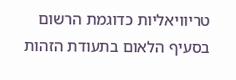טריוויאליות כדוגמת הרשום בסעיף הלאום בתעודת הזהות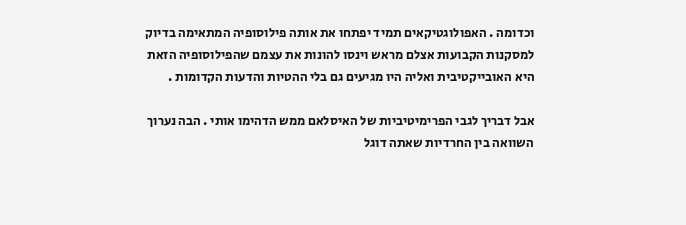וכדומה . האפולוגטיקאים תמיד יפתחו את אותה פילוסופיה המתאימה בדיוק למסקנות הקבועות אצלם מראש וינסו להונות את עצמם שהפילוסופיה הזאת היא האובייקטיבית ואליה היו מגיעים גם בלי ההטיות והדעות הקדומות .

אבל דבריך לגבי הפרימיטיביות של האיסלאם ממש הדהימו אותי . הבה נערוך השוואה בין החרדיות שאתה דוגל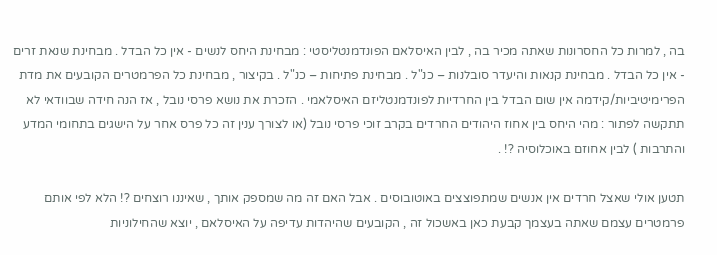בה , למרות כל החסרונות שאתה מכיר בה , לבין האיסלאם הפונדמנטליסטי : מבחינת היחס לנשים - אין כל הבדל . מבחינת שנאת זרים - אין כל הבדל . מבחינת קנאות והיעדר סובלנות – כנ"ל . מבחינת פתיחות – כנ"ל . בקיצור , מבחינת כל הפרמטרים הקובעים את מדת הפרימיטיביות/קידמה אין שום הבדל בין החרדיות לפונדמנטליזם האיסלאמי . הזכרת את נושא פרסי נובל , אז הנה חידה שבוודאי לא תתקשה לפתור : מהי היחס בין אחוז היהודים החרדים בקרב זוכי פרסי נובל (או לצורך ענין זה כל פרס אחר על הישגים בתחומי המדע והתרבות ) לבין אחוזם באוכלוסיה ?! .

תטען אולי שאצל חרדים אין אנשים שמתפוצצים באוטובוסים . אבל האם זה מה שמספק אותך , שאיננו רוצחים ?! הלא לפי אותם פרמטרים עצמם שאתה בעצמך קבעת כאן באשכול זה , הקובעים שהיהדות עדיפה על האיסלאם , יוצא שהחילוניות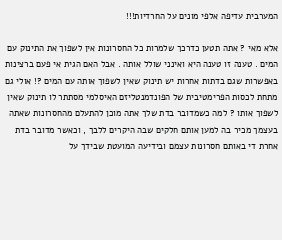המערבית עדיפה אלפי מונים על החרדיות!!!

אלא מאי ? אתה תטען כדרכך שלמרות כל החסרונות אין לשפוך את התינוק עם המים . טענה זו טענה היא ואינני שולל אותה . אבל האם הגית אי פעם ברצינות באפשרות שגם בדתות אחרות יש תינוק שאין לשפוך אותה עם המים ?! אולי גם מתחת לכסות הפרימטיבית של הפונדמנטליזם האיסלמי מסתתר לו תינוק שאין לשפוך אותו ? למה כשמדובר בדת שלך אתה מוכן להתעלם מהחסרונות שאתה בעצמך מכיר בה למען אותם חלקים שבה היקרים ללבך , וכאשר מדובר בדת אחרת די באותם חסרונות עצמם ובידיעה המועטת שבידך על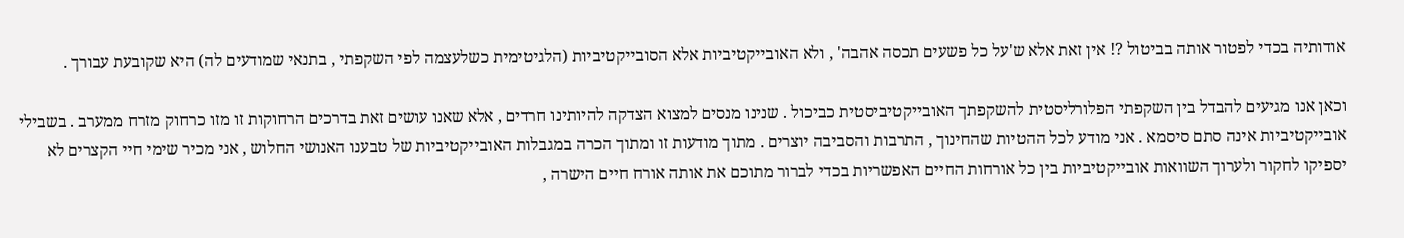אודותיה בכדי לפטור אותה בביטול ?! אין זאת אלא ש'על כל פשעים תכסה אהבה' , ולא האובייקטיביות אלא הסובייקטיביות (הלגיטימית כשלעצמה לפי השקפתי , בתנאי שמודעים לה) היא שקובעת עבורך .

וכאן אנו מגיעים להבדל בין השקפתי הפלורליסטית להשקפתך האובייקטיביסטית כביכול . שנינו מנסים למצוא הצדקה להיותינו חרדים , אלא שאנו עושים זאת בדרכים הרחוקות זו מזו כרחוק מזרח ממערב . בשבילי אובייקטיביות אינה סתם סיסמא . אני מודע לכל ההטיות שהחינוך , התרבות והסביבה יוצרים . מתוך מודעות זו ומתוך הכרה במגבלות האובייקטיביות של טבענו האנושי החלוש , אני מכיר שימי חיי הקצרים לא יספיקו לחקור ולערוך השוואות אובייקטיביות בין כל אורחות החיים האפשריות בכדי לברור מתוכם את אותה אורח חיים הישרה ,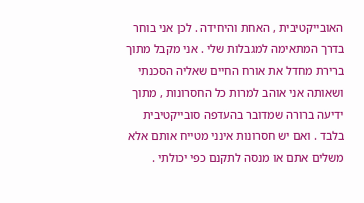האובייקטיבית , האחת והיחידה . לכן אני בוחר בדרך המתאימה למגבלות שלי . אני מקבל מתוך ברירת מחדל את אורח החיים שאליה הסכנתי ושאותה אני אוהב למרות כל החסרונות , מתוך ידיעה ברורה שמדובר בהעדפה סובייקטיבית בלבד . ואם יש חסרונות אינני מטייח אותם אלא משלים אתם או מנסה לתקנם כפי יכולתי .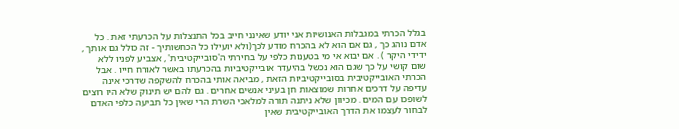בגלל הכרתי במגבלות האנושיות אני יודע שאינני חייב בכל התנצלות על הכרעתי זאת . כל אדם נוהג כך , גם אם הוא לא בהכרח מודע לכך(ולא יועילו כל הכחשותיך - זה כולל גם אותך , ידידי היקר ) . אם יבוא אי מי בטענות כלפי על בחירתי ה'סובייקטיבית' , אצביע לפניו ללא שום קושי על כך שגם הוא נכשל בהיעדר אובייקטיביות בהכרעתו באשר לאורח חייו . אבל הכרתי האובייקטיבית בסובייקטיביות הזאת , מביאה אותי בהכרח להשקפה שדרכי אינה עדיפה על דרכים אחרות שמוצאות חן בעיני אנשים אחרים . גם להם יש תינוק שלא היו רוצים לשופכו עם המים . מכיוון שלא ניתנה תורה למלאכי השרת הרי שאין כל תביעה כלפי האדם לבחור לעצמו את הדרך האובייקטיבית שאין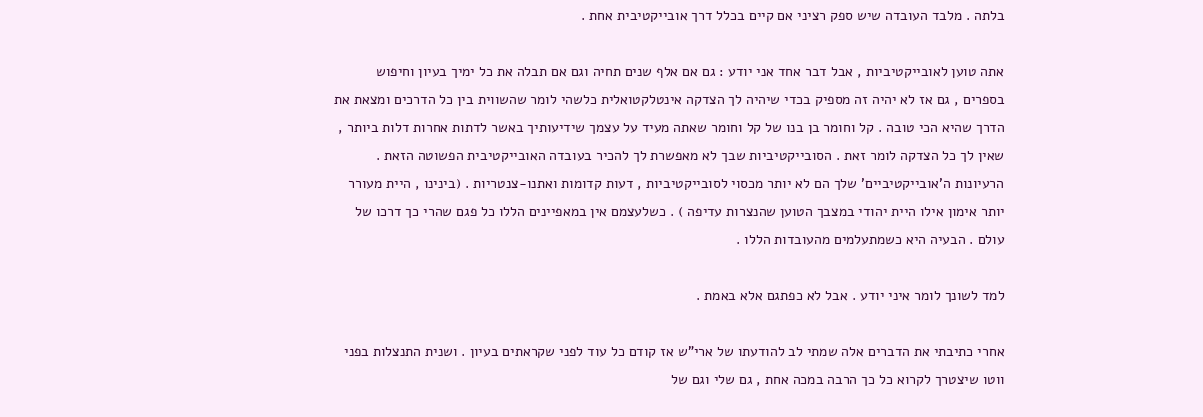בלתה . מלבד העובדה שיש ספק רציני אם קיים בכלל דרך אובייקטיבית אחת .

אתה טוען לאובייקטיביות , אבל דבר אחד אני יודע : גם אם אלף שנים תחיה וגם אם תבלה את כל ימיך בעיון וחיפוש בספרים , גם אז לא יהיה זה מספיק בכדי שיהיה לך הצדקה אינטלקטואלית כלשהי לומר שהשווית בין כל הדרכים ומצאת את הדרך שהיא הכי טובה . קל וחומר בן בנו של קל וחומר שאתה מעיד על עצמך שידיעותיך באשר לדתות אחרות דלות ביותר , שאין לך כל הצדקה לומר זאת . הסובייקטיביות שבך לא מאפשרת לך להכיר בעובדה האובייקטיבית הפשוטה הזאת . הרעיונות ה'אובייקטיביים' שלך הם לא יותר מכסוי לסובייקטיביות , דעות קדומות ואתנו-צנטריות . (בינינו , היית מעורר יותר אימון אילו היית יהודי במצבך הטוען שהנצרות עדיפה ) . כשלעצמם אין במאפיינים הללו כל פגם שהרי כך דרכו של עולם . הבעיה היא כשמתעלמים מהעובדות הללו .

למד לשונך לומר איני יודע . אבל לא כפתגם אלא באמת .

אחרי כתיבתי את הדברים אלה שמתי לב להודעתו של ארי"ש אז קודם כל עוד לפני שקראתים בעיון . ושנית התנצלות בפני ווטו שיצטרך לקרוא כל כך הרבה במכה אחת , גם שלי וגם של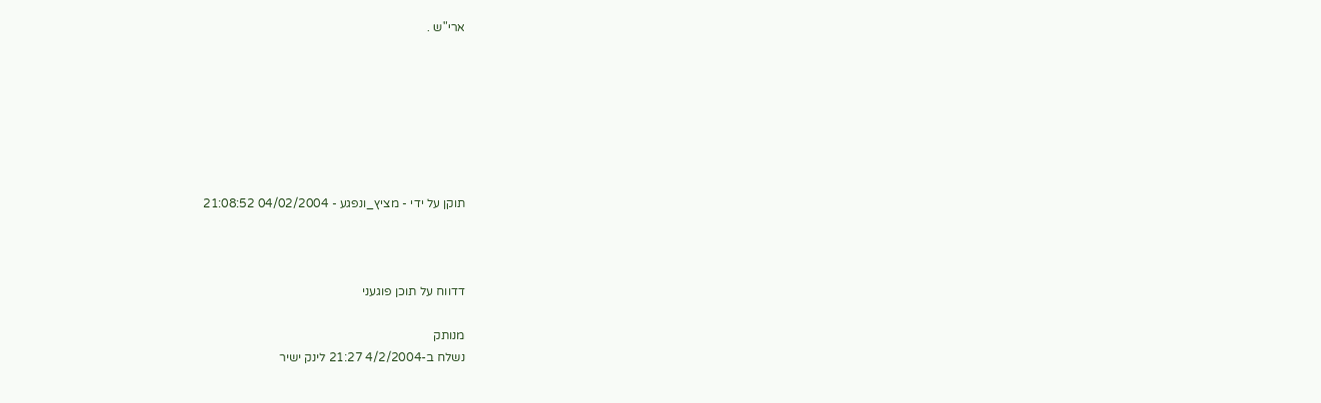ארי"ש .







תוקן על ידי - מציץ_ונפגע - 04/02/2004 21:08:52



דדווח על תוכן פוגעני

מנותק
נשלח ב-4/2/2004 21:27 לינק ישיר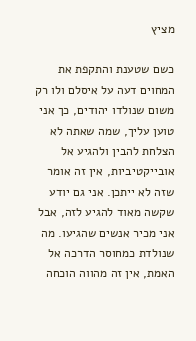מציץ

כשם שטענת והתקפת את המחוים דעה על איסלם ולו רק משום שנולדו יהודים, כך אני טוען עליך, שמה שאתה לא הצלחת להבין ולהגיע אל אובייקטיביות, אין זה אומר שזה לא ייתכן. אני גם יודע שקשה מאוד להגיע לזה, אבל אני מכיר אנשים שהגיעו. מה שנולדת כמחוסר הדרכה אל האמת, אין זה מהווה הוכחה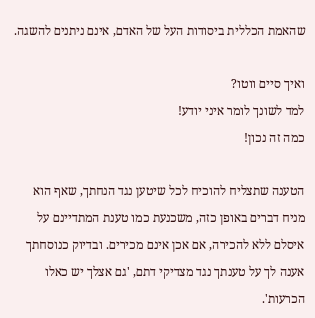שהאמת הכללית ביסודות העל של האדם, אינם ניתנים להשגה.

ואיך סיים ווטו?
למד לשונך לומר איני יודע!
כמה זה נכון!

הטענה שתצליח להוכיח לכל שיטען נגד הנחתך, שאף הוא מניח דברים באופן כזה, משכנעת כמו טענת המתדיינם על איסלם ללא להכירה, אם אכן אינם מכירים. ובדיוק כנוסחתך אענה לך על טענתך נגד מצדיקי דתם, 'גם אצלך יש כאלו הכרעות'.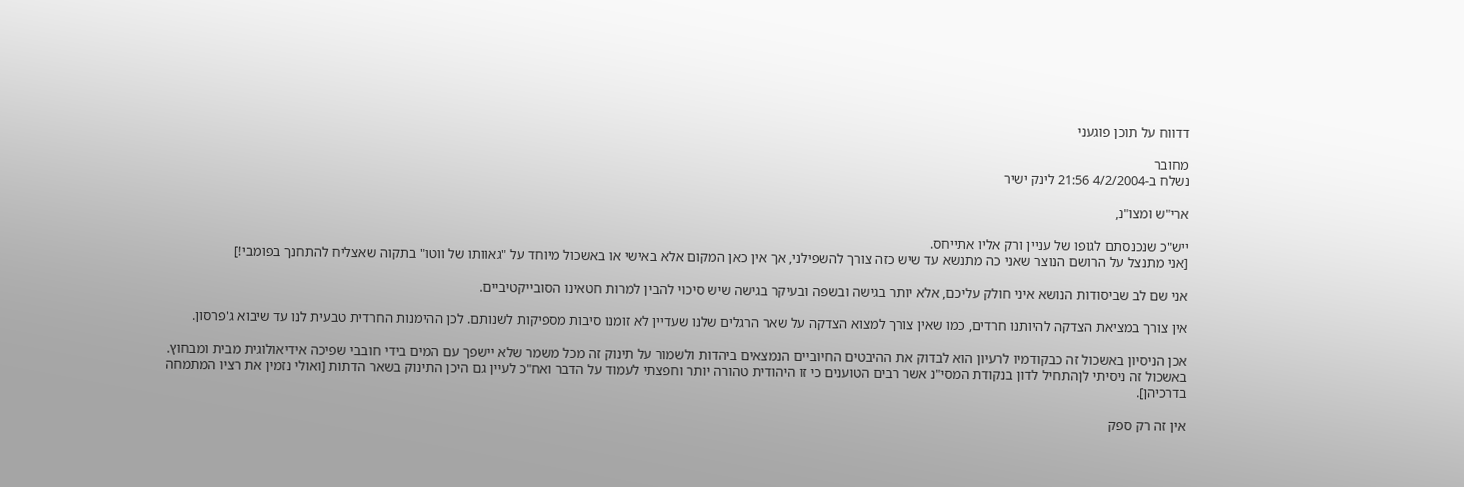דדווח על תוכן פוגעני

מחובר
נשלח ב-4/2/2004 21:56 לינק ישיר

ארי"ש ומצו"נ,

ייש"כ שנכנסתם לגופו של עניין ורק אליו אתייחס.
[אני מתנצל על הרושם הנוצר שאני כה מתנשא עד שיש כזה צורך להשפילני, אך אין כאן המקום אלא באישי או באשכול מיוחד על "גאוותו של ווטו" בתקוה שאצליח להתחנך בפומבי!]

אני שם לב שביסודות הנושא איני חולק עליכם, אלא יותר בגישה ובשפה ובעיקר בגישה שיש סיכוי להבין למרות חטאינו הסובייקטיביים.

אין צורך במציאת הצדקה להיותנו חרדים, כמו שאין צורך למצוא הצדקה על שאר הרגלים שלנו שעדיין לא זומנו סיבות מספיקות לשנותם. לכן ההימנות החרדית טבעית לנו עד שיבוא ג'פרסון.

אכן הניסיון באשכול זה כבקודמיו לרעיון הוא לבדוק את ההיבטים החיוביים הנמצאים ביהדות ולשמור על תינוק זה מכל משמר שלא יישפך עם המים בידי חובבי שפיכה אידיאולוגית מבית ומבחוץ. באשכול זה ניסיתי לןהתחיל לדון בנקודת המסי"נ אשר רבים הטוענים כי זו היהודית טהורה יותר וחפצתי לעמוד על הדבר ואח"כ לעיין גם היכן התינוק בשאר הדתות [ואולי נזמין את רציו המתמחה בדרכיהן].

אין זה רק ספק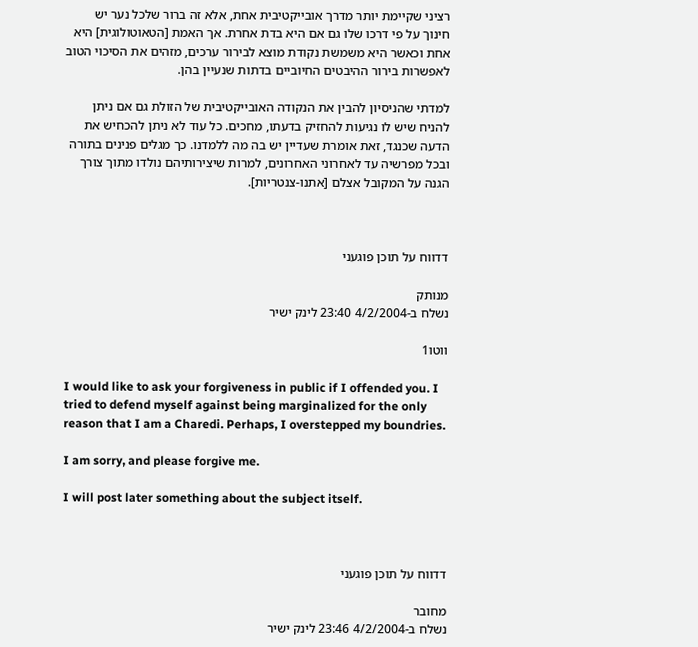רציני שקיימת יותר מדרך אובייקטיבית אחת, אלא זה ברור שלכל נער יש חינוך על פי דרכו שלו גם אם היא בדת אחרת. אך האמת [הטאוטולוגית] היא אחת וכאשר היא משמשת נקודת מוצא לבירור ערכים, מזהים את הסיכוי הטוב לאפשרות בירור ההיבטים החיוביים בדתות שנעיין בהן.

למדתי שהניסיון להבין את הנקודה האובייקטיבית של הזולת גם אם ניתן להניח שיש לו נגיעות להחזיק בדעתו, מחכים. כל עוד לא ניתן להכחיש את הדעה שכנגד, זאת אומרת שעדיין יש בה מה ללמדנו. כך מגלים פנינים בתורה ובכל מפרשיה עד לאחרוני האחרונים, למרות שיצירותיהם נולדו מתוך צורך הגנה על המקובל אצלם [אתנו-צנטריות].



דדווח על תוכן פוגעני

מנותק
נשלח ב-4/2/2004 23:40 לינק ישיר

ווטו1

I would like to ask your forgiveness in public if I offended you. I tried to defend myself against being marginalized for the only reason that I am a Charedi. Perhaps, I overstepped my boundries.

I am sorry, and please forgive me.

I will post later something about the subject itself.



דדווח על תוכן פוגעני

מחובר
נשלח ב-4/2/2004 23:46 לינק ישיר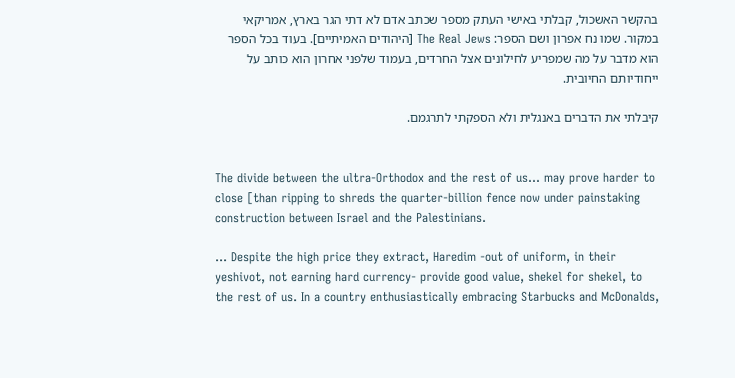בהקשר האשכול, קבלתי באישי העתק מספר שכתב אדם לא דתי הגר בארץ, אמריקאי במקור. שמו נח אפרון ושם הספר: The Real Jews [היהודים האמיתיים]. בעוד בכל הספר הוא מדבר על מה שמפריע לחילונים אצל החרדים, בעמוד שלפני אחרון הוא כותב על ייחודיותם החיובית.

קיבלתי את הדברים באנגלית ולא הספקתי לתרגמם.


The divide between the ultra-Orthodox and the rest of us... may prove harder to close [than ripping to shreds the quarter-billion fence now under painstaking construction between Israel and the Palestinians.

... Despite the high price they extract, Haredim -out of uniform, in their yeshivot, not earning hard currency- provide good value, shekel for shekel, to the rest of us. In a country enthusiastically embracing Starbucks and McDonalds,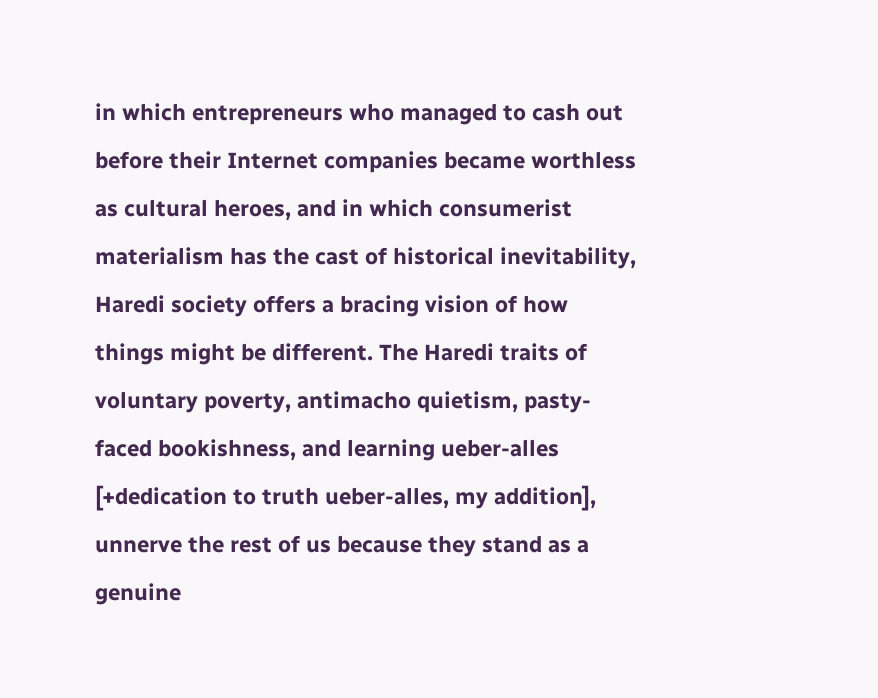in which entrepreneurs who managed to cash out before their Internet companies became worthless as cultural heroes, and in which consumerist materialism has the cast of historical inevitability, Haredi society offers a bracing vision of how things might be different. The Haredi traits of voluntary poverty, antimacho quietism, pasty-faced bookishness, and learning ueber-alles [+dedication to truth ueber-alles, my addition], unnerve the rest of us because they stand as a genuine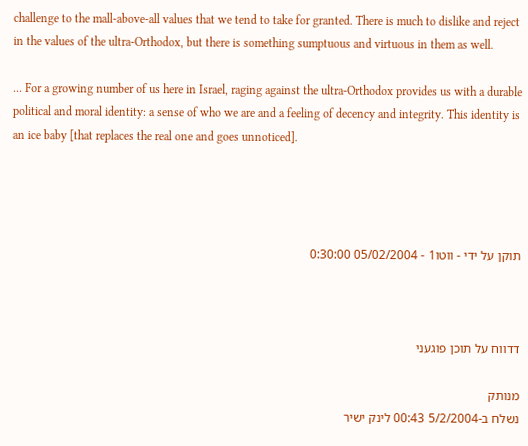challenge to the mall-above-all values that we tend to take for granted. There is much to dislike and reject in the values of the ultra-Orthodox, but there is something sumptuous and virtuous in them as well.

... For a growing number of us here in Israel, raging against the ultra-Orthodox provides us with a durable political and moral identity: a sense of who we are and a feeling of decency and integrity. This identity is an ice baby [that replaces the real one and goes unnoticed].




תוקן על ידי - ווטו1 - 05/02/2004 0:30:00



דדווח על תוכן פוגעני

מנותק
נשלח ב-5/2/2004 00:43 לינק ישיר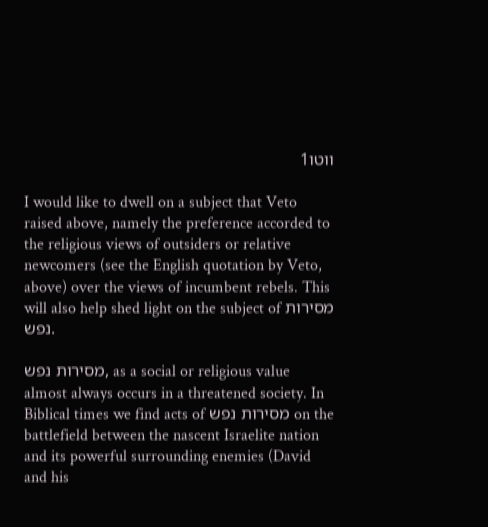ווטו1

I would like to dwell on a subject that Veto raised above, namely the preference accorded to the religious views of outsiders or relative newcomers (see the English quotation by Veto, above) over the views of incumbent rebels. This will also help shed light on the subject of מסירות נפש.

מסירות נפש, as a social or religious value almost always occurs in a threatened society. In Biblical times we find acts of מסירות נפש on the battlefield between the nascent Israelite nation and its powerful surrounding enemies (David and his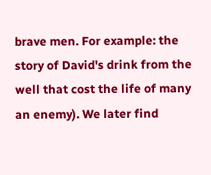brave men. For example: the story of David's drink from the well that cost the life of many an enemy). We later find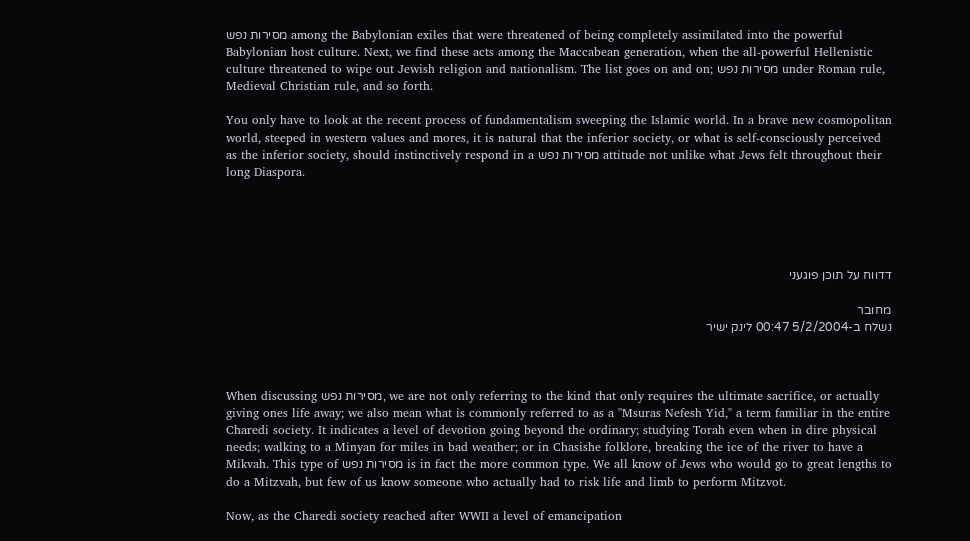מסירות נפש among the Babylonian exiles that were threatened of being completely assimilated into the powerful Babylonian host culture. Next, we find these acts among the Maccabean generation, when the all-powerful Hellenistic culture threatened to wipe out Jewish religion and nationalism. The list goes on and on; מסירות נפש under Roman rule, Medieval Christian rule, and so forth.

You only have to look at the recent process of fundamentalism sweeping the Islamic world. In a brave new cosmopolitan world, steeped in western values and mores, it is natural that the inferior society, or what is self-consciously perceived as the inferior society, should instinctively respond in a מסירות נפש attitude not unlike what Jews felt throughout their long Diaspora.





דדווח על תוכן פוגעני

מחובר
נשלח ב-5/2/2004 00:47 לינק ישיר



When discussing מסירות נפש, we are not only referring to the kind that only requires the ultimate sacrifice, or actually giving ones life away; we also mean what is commonly referred to as a ''Msuras Nefesh Yid,'' a term familiar in the entire Charedi society. It indicates a level of devotion going beyond the ordinary; studying Torah even when in dire physical needs; walking to a Minyan for miles in bad weather; or in Chasishe folklore, breaking the ice of the river to have a Mikvah. This type of מסירות נפש is in fact the more common type. We all know of Jews who would go to great lengths to do a Mitzvah, but few of us know someone who actually had to risk life and limb to perform Mitzvot.

Now, as the Charedi society reached after WWII a level of emancipation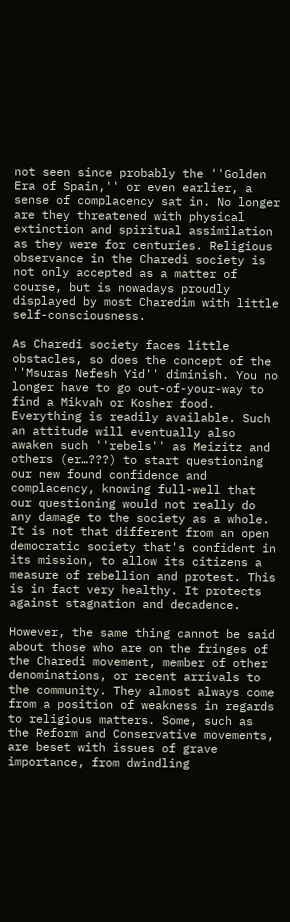not seen since probably the ''Golden Era of Spain,'' or even earlier, a sense of complacency sat in. No longer are they threatened with physical extinction and spiritual assimilation as they were for centuries. Religious observance in the Charedi society is not only accepted as a matter of course, but is nowadays proudly displayed by most Charedim with little self-consciousness.

As Charedi society faces little obstacles, so does the concept of the ''Msuras Nefesh Yid'' diminish. You no longer have to go out-of-your-way to find a Mikvah or Kosher food. Everything is readily available. Such an attitude will eventually also awaken such ''rebels'' as Meizitz and others (er…???) to start questioning our new found confidence and complacency, knowing full-well that our questioning would not really do any damage to the society as a whole. It is not that different from an open democratic society that's confident in its mission, to allow its citizens a measure of rebellion and protest. This is in fact very healthy. It protects against stagnation and decadence.

However, the same thing cannot be said about those who are on the fringes of the Charedi movement, member of other denominations, or recent arrivals to the community. They almost always come from a position of weakness in regards to religious matters. Some, such as the Reform and Conservative movements, are beset with issues of grave importance, from dwindling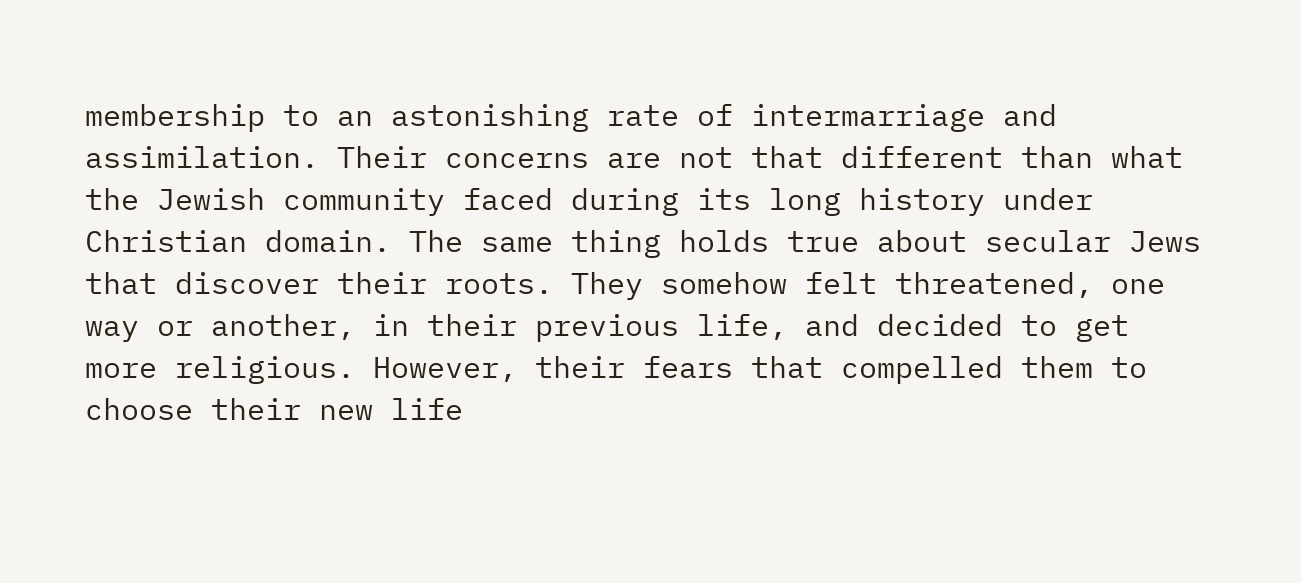membership to an astonishing rate of intermarriage and assimilation. Their concerns are not that different than what the Jewish community faced during its long history under Christian domain. The same thing holds true about secular Jews that discover their roots. They somehow felt threatened, one way or another, in their previous life, and decided to get more religious. However, their fears that compelled them to choose their new life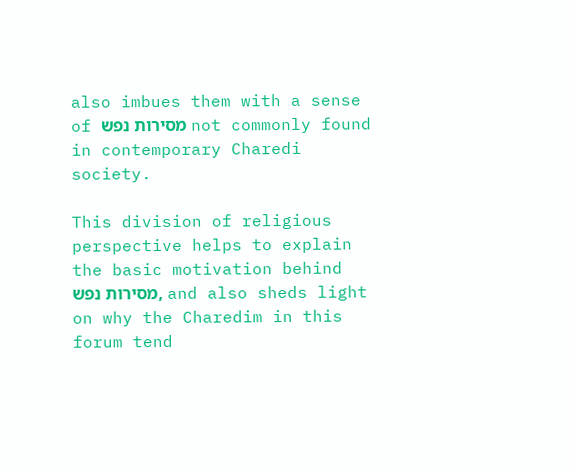also imbues them with a sense of מסירות נפש not commonly found in contemporary Charedi society.

This division of religious perspective helps to explain the basic motivation behind מסירות נפש, and also sheds light on why the Charedim in this forum tend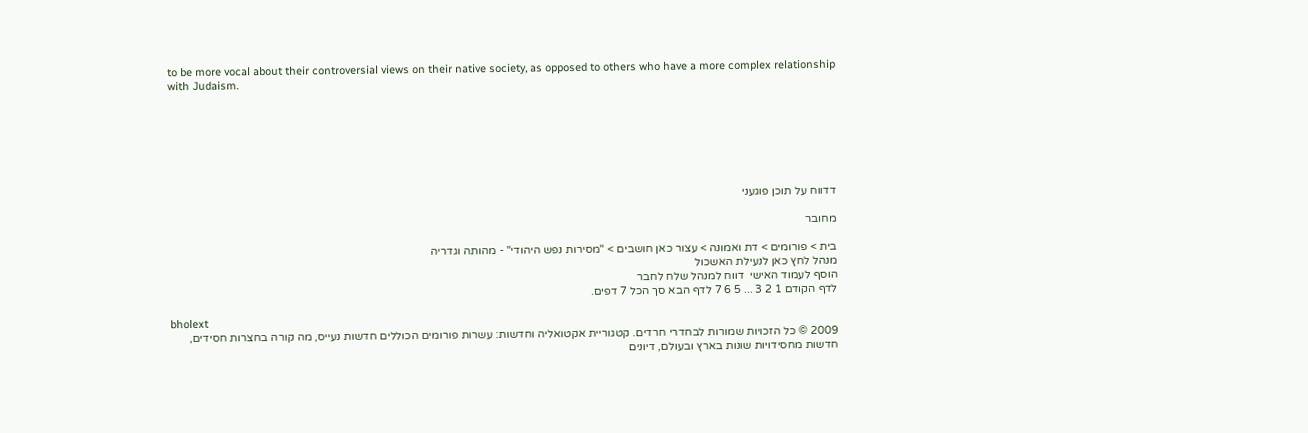to be more vocal about their controversial views on their native society, as opposed to others who have a more complex relationship with Judaism.







דדווח על תוכן פוגעני

מחובר

בית > פורומים > דת ואמונה > עצור כאן חושבים > "מסירות נפש היהודי" - מהותה וגדריה
מנהל לחץ כאן לנעילת האשכול
הוסף לעמוד האישי  דווח למנהל שלח לחבר
לדף הקודם 1 2 3 ... 5 6 7 לדף הבא סך הכל 7 דפים.

bholext
2009 © כל הזכויות שמורות לבחדרי חרדים. קטגוריית אקטואליה וחדשות: עשרות פורומים הכוללים חדשות נעייס, מה קורה בחצרות חסידים, חדשות מחסידויות שונות בארץ ובעולם, דיונים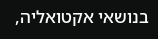בנושאי אקטואליה,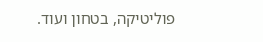פוליטיקה, בטחון ועוד.